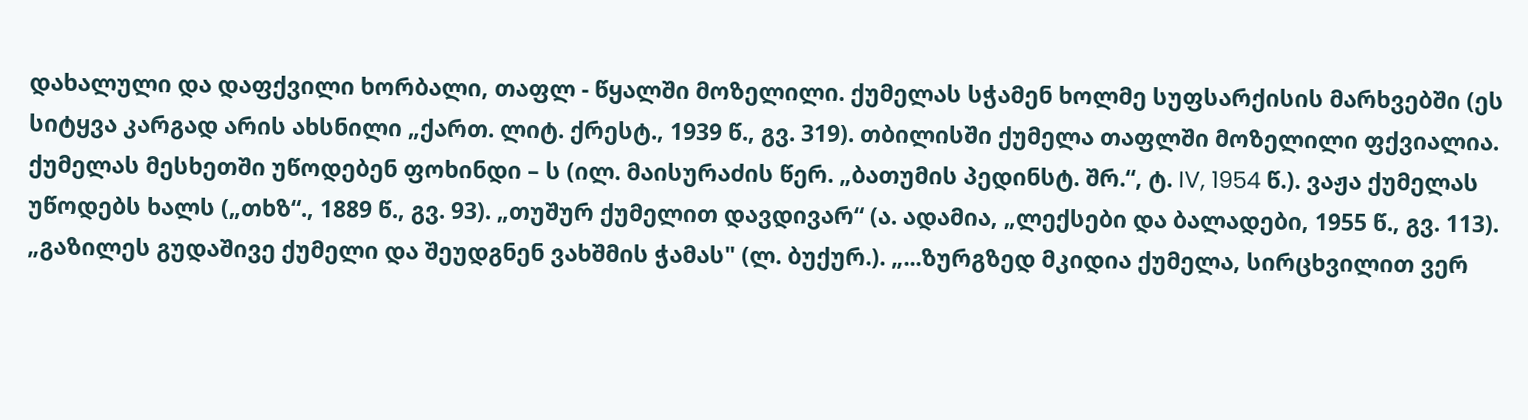დახალული და დაფქვილი ხორბალი, თაფლ - წყალში მოზელილი. ქუმელას სჭამენ ხოლმე სუფსარქისის მარხვებში (ეს სიტყვა კარგად არის ახსნილი „ქართ. ლიტ. ქრესტ., 1939 წ., გვ. 319). თბილისში ქუმელა თაფლში მოზელილი ფქვიალია. ქუმელას მესხეთში უწოდებენ ფოხინდი – ს (ილ. მაისურაძის წერ. „ბათუმის პედინსტ. შრ.“, ტ. IV, 1954 წ.). ვაჟა ქუმელას უწოდებს ხალს („თხზ“., 1889 წ., გვ. 93). „თუშურ ქუმელით დავდივარ“ (ა. ადამია, „ლექსები და ბალადები, 1955 წ., გვ. 113). „გაზილეს გუდაშივე ქუმელი და შეუდგნენ ვახშმის ჭამას" (ლ. ბუქურ.). „...ზურგზედ მკიდია ქუმელა, სირცხვილით ვერ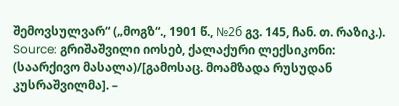შემოვსულვარ“ („მოგზ“., 1901 წ., №2б გვ. 145, ჩან. თ. რაზიკ.).
Source: გრიშაშვილი იოსებ, ქალაქური ლექსიკონი: (საარქივო მასალა)/[გამოსაც. მოამზადა რუსუდან კუსრაშვილმა]. –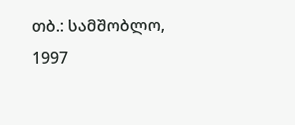თბ.: სამშობლო, 1997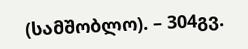(სამშობლო). – 304გვ.